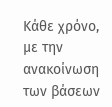Κάθε χρόνο, με την ανακοίνωση των βάσεων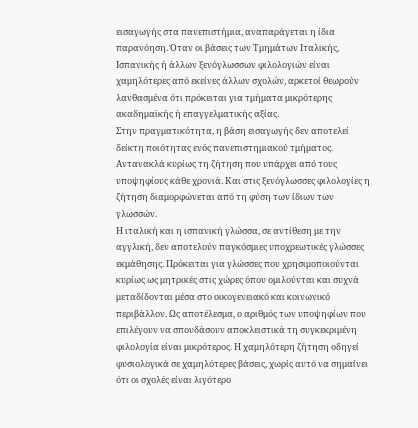εισαγωγής στα πανεπιστήμια, αναπαράγεται η ίδια παρανόηση. Όταν οι βάσεις των Τμημάτων Ιταλικής, Ισπανικής ή άλλων ξενόγλωσσων φιλολογιών είναι χαμηλότερες από εκείνες άλλων σχολών, αρκετοί θεωρούν λανθασμένα ότι πρόκειται για τμήματα μικρότερης ακαδημαϊκής ή επαγγελματικής αξίας.
Στην πραγματικότητα, η βάση εισαγωγής δεν αποτελεί δείκτη ποιότητας ενός πανεπιστημιακού τμήματος. Αντανακλά κυρίως τη ζήτηση που υπάρχει από τους υποψηφίους κάθε χρονιά. Και στις ξενόγλωσσες φιλολογίες η ζήτηση διαμορφώνεται από τη φύση των ίδιων των γλωσσών.
Η ιταλική και η ισπανική γλώσσα, σε αντίθεση με την αγγλική, δεν αποτελούν παγκόσμιες υποχρεωτικές γλώσσες εκμάθησης. Πρόκειται για γλώσσες που χρησιμοποιούνται κυρίως ως μητρικές στις χώρες όπου ομιλούνται και συχνά μεταδίδονται μέσα στο οικογενειακό και κοινωνικό περιβάλλον. Ως αποτέλεσμα, ο αριθμός των υποψηφίων που επιλέγουν να σπουδάσουν αποκλειστικά τη συγκεκριμένη φιλολογία είναι μικρότερος. Η χαμηλότερη ζήτηση οδηγεί φυσιολογικά σε χαμηλότερες βάσεις, χωρίς αυτό να σημαίνει ότι οι σχολές είναι λιγότερο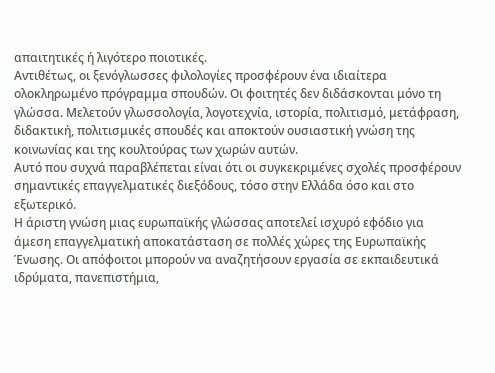απαιτητικές ή λιγότερο ποιοτικές.
Αντιθέτως, οι ξενόγλωσσες φιλολογίες προσφέρουν ένα ιδιαίτερα ολοκληρωμένο πρόγραμμα σπουδών. Οι φοιτητές δεν διδάσκονται μόνο τη γλώσσα. Μελετούν γλωσσολογία, λογοτεχνία, ιστορία, πολιτισμό, μετάφραση, διδακτική, πολιτισμικές σπουδές και αποκτούν ουσιαστική γνώση της κοινωνίας και της κουλτούρας των χωρών αυτών.
Αυτό που συχνά παραβλέπεται είναι ότι οι συγκεκριμένες σχολές προσφέρουν σημαντικές επαγγελματικές διεξόδους, τόσο στην Ελλάδα όσο και στο εξωτερικό.
Η άριστη γνώση μιας ευρωπαϊκής γλώσσας αποτελεί ισχυρό εφόδιο για άμεση επαγγελματική αποκατάσταση σε πολλές χώρες της Ευρωπαϊκής Ένωσης. Οι απόφοιτοι μπορούν να αναζητήσουν εργασία σε εκπαιδευτικά ιδρύματα, πανεπιστήμια,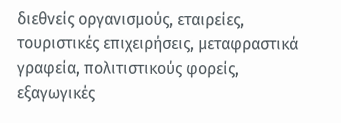διεθνείς οργανισμούς, εταιρείες, τουριστικές επιχειρήσεις, μεταφραστικά γραφεία, πολιτιστικούς φορείς, εξαγωγικές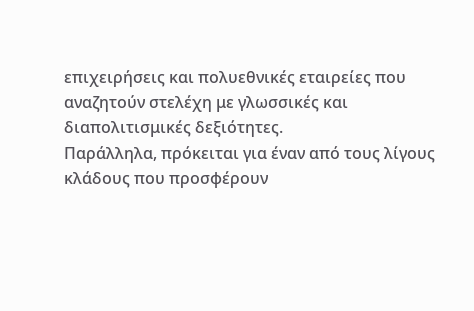επιχειρήσεις και πολυεθνικές εταιρείες που αναζητούν στελέχη με γλωσσικές και διαπολιτισμικές δεξιότητες.
Παράλληλα, πρόκειται για έναν από τους λίγους κλάδους που προσφέρουν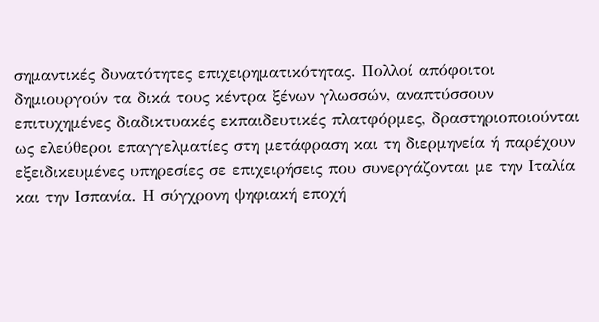σημαντικές δυνατότητες επιχειρηματικότητας. Πολλοί απόφοιτοι δημιουργούν τα δικά τους κέντρα ξένων γλωσσών, αναπτύσσουν επιτυχημένες διαδικτυακές εκπαιδευτικές πλατφόρμες, δραστηριοποιούνται ως ελεύθεροι επαγγελματίες στη μετάφραση και τη διερμηνεία ή παρέχουν εξειδικευμένες υπηρεσίες σε επιχειρήσεις που συνεργάζονται με την Ιταλία και την Ισπανία. Η σύγχρονη ψηφιακή εποχή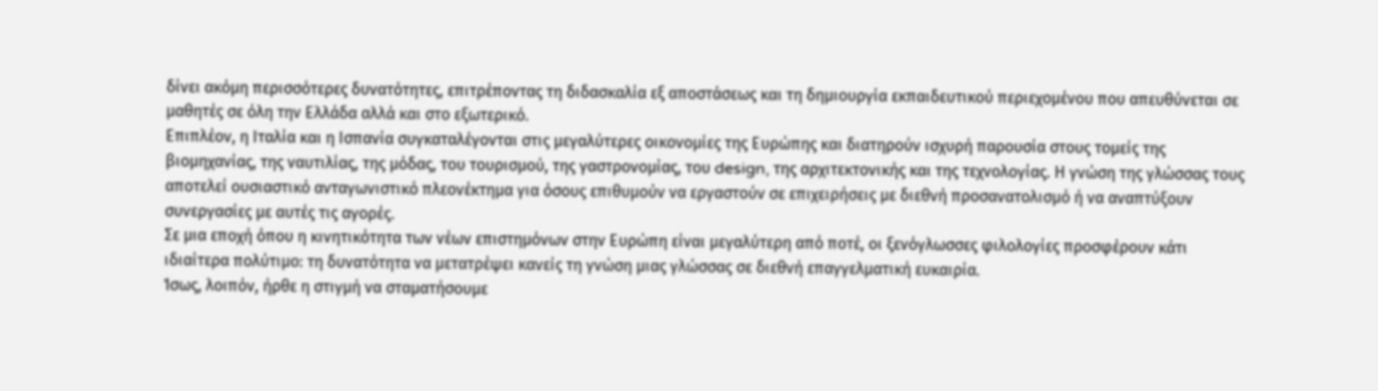δίνει ακόμη περισσότερες δυνατότητες, επιτρέποντας τη διδασκαλία εξ αποστάσεως και τη δημιουργία εκπαιδευτικού περιεχομένου που απευθύνεται σε μαθητές σε όλη την Ελλάδα αλλά και στο εξωτερικό.
Επιπλέον, η Ιταλία και η Ισπανία συγκαταλέγονται στις μεγαλύτερες οικονομίες της Ευρώπης και διατηρούν ισχυρή παρουσία στους τομείς της βιομηχανίας, της ναυτιλίας, της μόδας, του τουρισμού, της γαστρονομίας, του design, της αρχιτεκτονικής και της τεχνολογίας. Η γνώση της γλώσσας τους αποτελεί ουσιαστικό ανταγωνιστικό πλεονέκτημα για όσους επιθυμούν να εργαστούν σε επιχειρήσεις με διεθνή προσανατολισμό ή να αναπτύξουν συνεργασίες με αυτές τις αγορές.
Σε μια εποχή όπου η κινητικότητα των νέων επιστημόνων στην Ευρώπη είναι μεγαλύτερη από ποτέ, οι ξενόγλωσσες φιλολογίες προσφέρουν κάτι ιδιαίτερα πολύτιμο: τη δυνατότητα να μετατρέψει κανείς τη γνώση μιας γλώσσας σε διεθνή επαγγελματική ευκαιρία.
Ίσως, λοιπόν, ήρθε η στιγμή να σταματήσουμε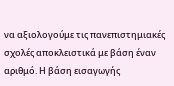να αξιολογούμε τις πανεπιστημιακές σχολές αποκλειστικά με βάση έναν αριθμό. Η βάση εισαγωγής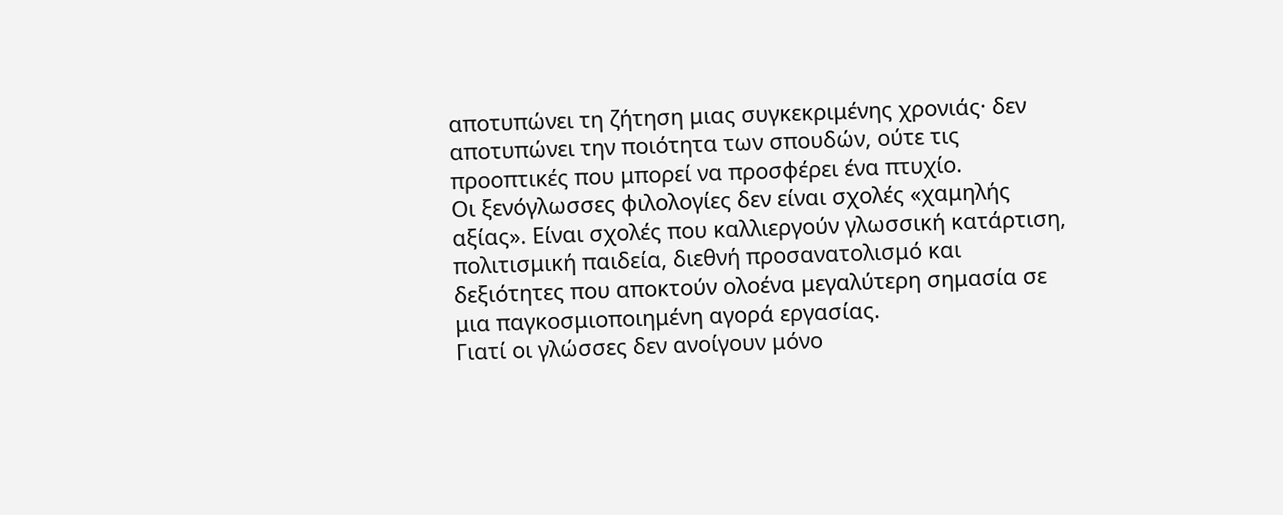αποτυπώνει τη ζήτηση μιας συγκεκριμένης χρονιάς· δεν αποτυπώνει την ποιότητα των σπουδών, ούτε τις προοπτικές που μπορεί να προσφέρει ένα πτυχίο.
Οι ξενόγλωσσες φιλολογίες δεν είναι σχολές «χαμηλής αξίας». Είναι σχολές που καλλιεργούν γλωσσική κατάρτιση, πολιτισμική παιδεία, διεθνή προσανατολισμό και δεξιότητες που αποκτούν ολοένα μεγαλύτερη σημασία σε μια παγκοσμιοποιημένη αγορά εργασίας.
Γιατί οι γλώσσες δεν ανοίγουν μόνο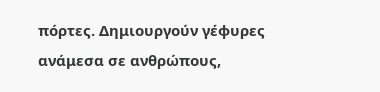πόρτες. Δημιουργούν γέφυρες ανάμεσα σε ανθρώπους,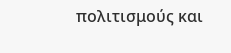πολιτισμούς και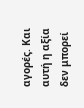αγορές. Και αυτή η αξία δεν μπορεί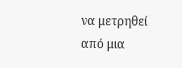να μετρηθεί από μια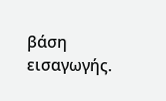βάση εισαγωγής.